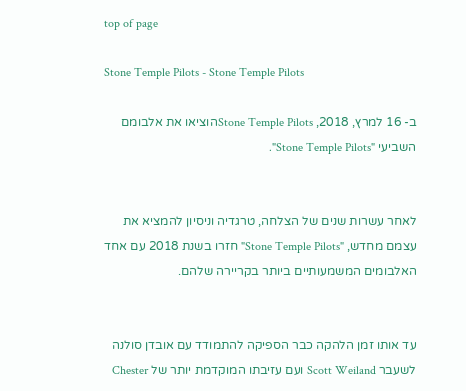top of page

Stone Temple Pilots - Stone Temple Pilots

ב- 16 למרץ, 2018, Stone Temple Pilotsהוציאו את אלבומם השביעי "Stone Temple Pilots".


לאחר עשרות שנים של הצלחה, טרגדיה וניסיון להמציא את עצמם מחדש, "Stone Temple Pilots" חזרו בשנת 2018 עם אחד האלבומים המשמעותיים ביותר בקריירה שלהם.


עד אותו זמן הלהקה כבר הספיקה להתמודד עם אובדן סולנה לשעבר Scott Weiland ועם עזיבתו המוקדמת יותר של Chester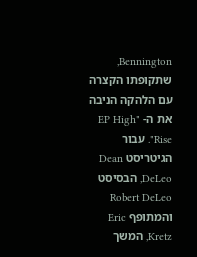Bennington, שתקופתו הקצרה עם הלהקה הניבה את ה- "EP High Rise". עבור הגיטריסט Dean DeLeo, הבסיסט Robert DeLeo והמתופף Eric Kretz, המשך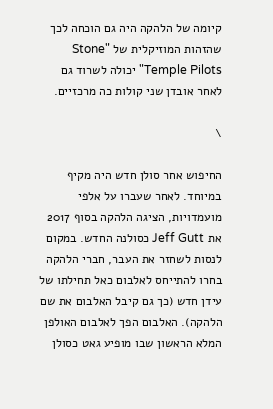קיומה של הלהקה היה גם הוכחה לכך שהזהות המוזיקלית של "Stone Temple Pilots" יכולה לשרוד גם לאחר אובדן שני קולות כה מרכזיים.

\

החיפוש אחר סולן חדש היה מקיף במיוחד. לאחר שעברו על אלפי מועמדויות, הציגה הלהקה בסוף 2017 את Jeff Gutt כסולנה החדש. במקום לנסות לשחזר את העבר, חברי הלהקה בחרו להתייחס לאלבום כאל תחילתו של עידן חדש (כך גם קיבל האלבום את שם הלהקה). האלבום הפך לאלבום האולפן המלא הראשון שבו מופיע גאט כסולן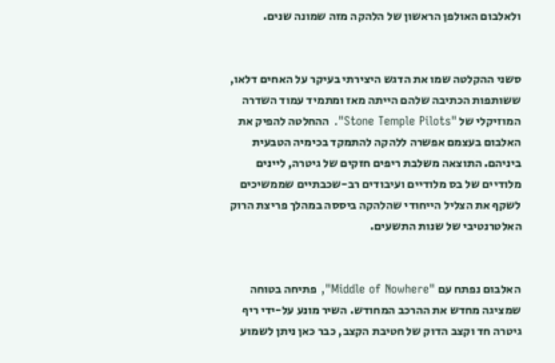ולאלבום האולפן הראשון של הלהקה מזה שמונה שנים.


סשני ההקלטה שמו את הדגש היצירתי בעיקר על האחים דלאו, ששותפות הכתיבה שלהם הייתה מאז ומתמיד עמוד השדרה המוזיקלי של "Stone Temple Pilots". ההחלטה להפיק את האלבום בעצמם אפשרה ללהקה להתמקד בכימיה הטבעית ביניהם. התוצאה משלבת ריפים חזקים של גיטרה, ליינים מלודיים של בס מלודיים ועיבודים רב-שכבתיים שממשיכים לשקף את הצליל הייחודי שהלהקה ביססה במהלך פריצת הרוק האלטרנטיבי של שנות התשעים.


האלבום נפתח עם "Middle of Nowhere", פתיחה בטוחה שמציגה מחדש את ההרכב המחודש. השיר מונע על-ידי ריף גיטרה חד וקצב הדוק של חטיבת הקצב, כבר כאן ניתן לשמוע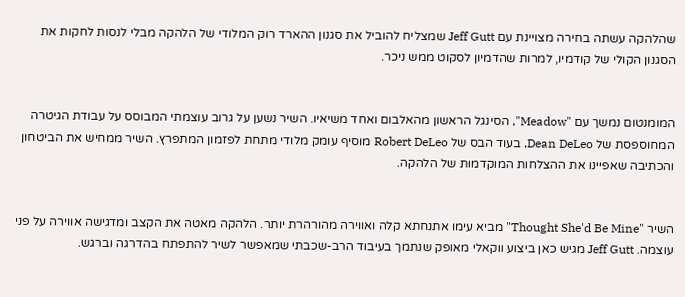שהלהקה עשתה בחירה מצויינת עם Jeff Gutt שמצליח להוביל את סגנון ההארד רוק המלודי של הלהקה מבלי לנסות לחקות את הסגנון הקולי של קודמיו, למרות שהדמיון לסקוט ממש ניכר.


המומנטום נמשך עם "Meadow", הסינגל הראשון מהאלבום ואחד משיאיו. השיר נשען על גרוב עוצמתי המבוסס על עבודת הגיטרה המחוספסת של Dean DeLeo, בעוד הבס של Robert DeLeo מוסיף עומק מלודי מתחת לפזמון המתפרץ. השיר ממחיש את הביטחון והכתיבה שאפיינו את ההצלחות המוקדמות של הלהקה.


השיר "Thought She'd Be Mine" מביא עימו אתנחתא קלה ואווירה מהורהרת יותר. הלהקה מאטה את הקצב ומדגישה אווירה על פני עוצמה. Jeff Gutt מגיש כאן ביצוע ווקאלי מאופק שנתמך בעיבוד הרב-שכבתי שמאפשר לשיר להתפתח בהדרגה וברגש.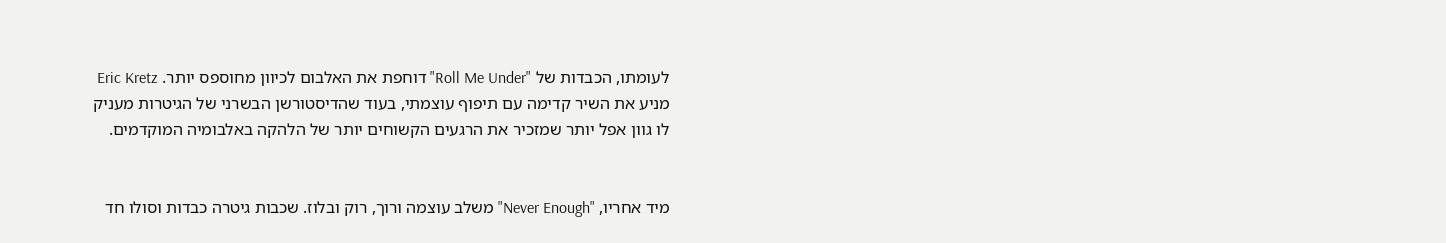לעומתו, הכבדות של "Roll Me Under" דוחפת את האלבום לכיוון מחוספס יותר. Eric Kretz מניע את השיר קדימה עם תיפוף עוצמתי, בעוד שהדיסטורשן הבשרני של הגיטרות מעניק לו גוון אפל יותר שמזכיר את הרגעים הקשוחים יותר של הלהקה באלבומיה המוקדמים.


מיד אחריו, "Never Enough" משלב עוצמה ורוך, רוק ובלוז. שכבות גיטרה כבדות וסולו חד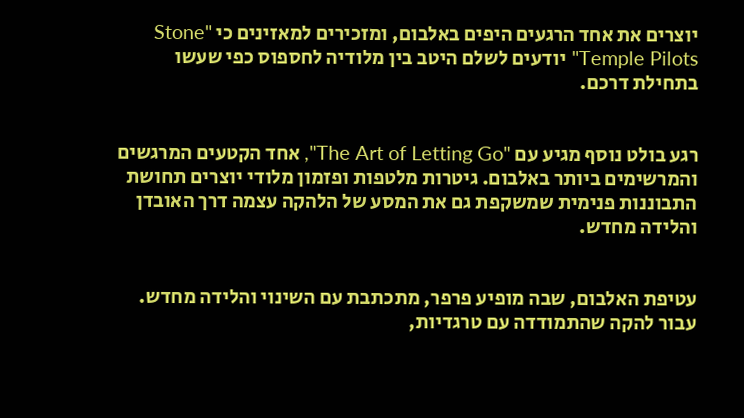יוצרים את אחד הרגעים היפים באלבום, ומזכירים למאזינים כי "Stone Temple Pilots" יודעים לשלם היטב בין מלודיה לחספוס כפי שעשו בתחילת דרכם.


רגע בולט נוסף מגיע עם "The Art of Letting Go", אחד הקטעים המרגשים והמרשימים ביותר באלבום. גיטרות מלטפות ופזמון מלודי יוצרים תחושת התבוננות פנימית שמשקפת גם את המסע של הלהקה עצמה דרך האובדן והלידה מחדש.


עטיפת האלבום, שבה מופיע פרפר, מתכתבת עם השינוי והלידה מחדש. עבור להקה שהתמודדה עם טרגדיות,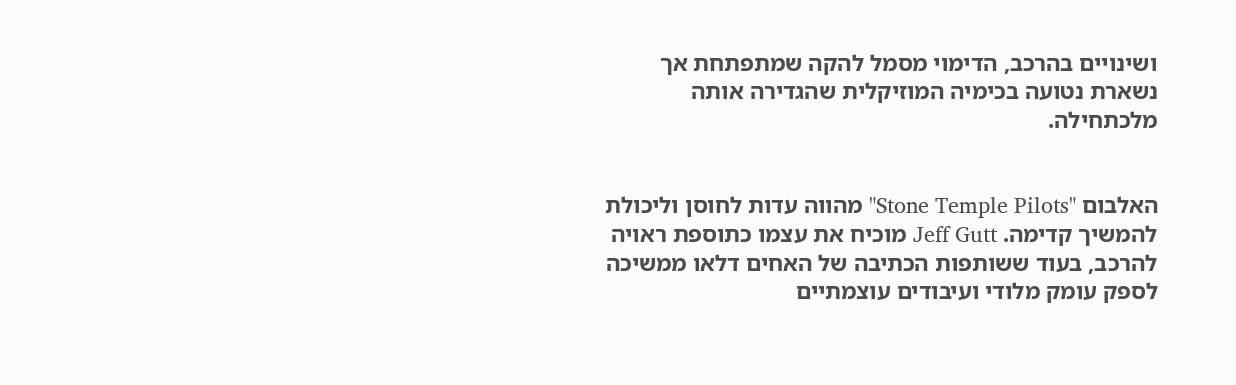ושינויים בהרכב, הדימוי מסמל להקה שמתפתחת אך נשארת נטועה בכימיה המוזיקלית שהגדירה אותה מלכתחילה.


האלבום "Stone Temple Pilots" מהווה עדות לחוסן וליכולת להמשיך קדימה. Jeff Gutt מוכיח את עצמו כתוספת ראויה להרכב, בעוד ששותפות הכתיבה של האחים דלאו ממשיכה לספק עומק מלודי ועיבודים עוצמתיים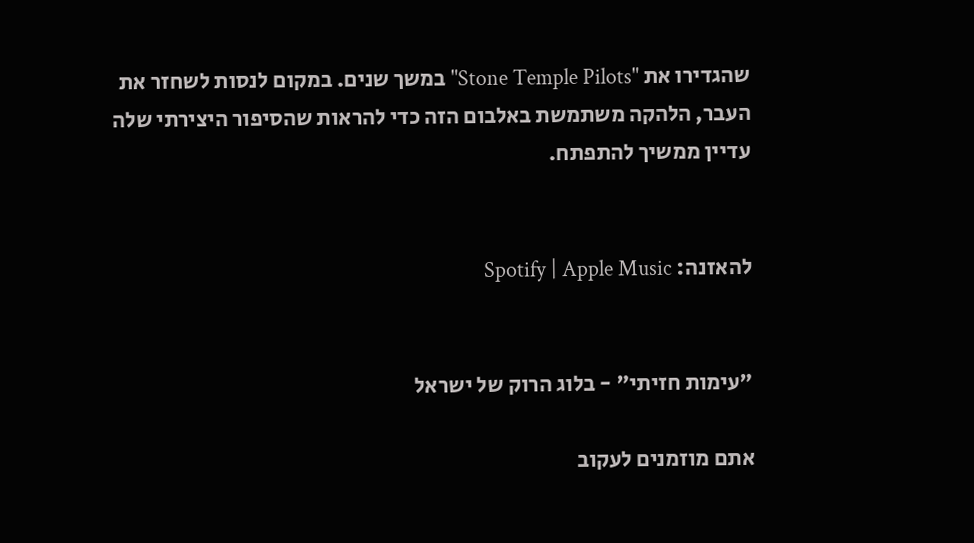שהגדירו את "Stone Temple Pilots" במשך שנים. במקום לנסות לשחזר את העבר, הלהקה משתמשת באלבום הזה כדי להראות שהסיפור היצירתי שלה עדיין ממשיך להתפתח.


להאזנה: Spotify | Apple Music


"עימות חזיתי" - בלוג הרוק של ישראל

אתם מוזמנים לעקוב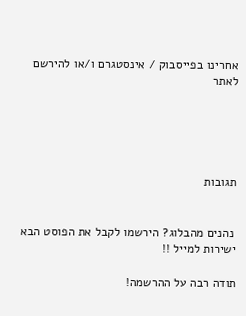אחרינו בפייסבוק / אינסטגרם ו/או להירשם לאתר





תגובות


 נהנים מהבלוג? הירשמו לקבל את הפוסט הבא ישירות למייל !!

תודה רבה על ההרשמה!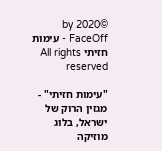©2020 by FaceOff - עימות חזיתי All rights reserved

"עימות חזיתי" - מגזין הרוק של ישראל, בלוג מוזיקה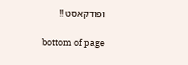ופודקאסט !!

bottom of page